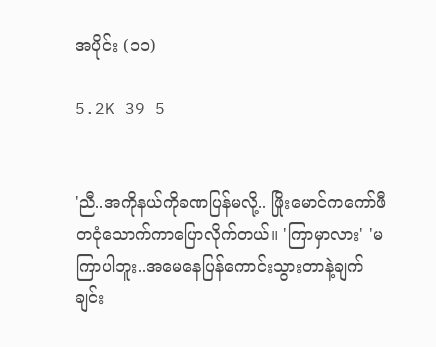အပိုင်း (၁၁)

5.2K 39 5


'ညီ..အကိုနယ်ကိုခဏပြန်မလို့.. ဖြိုးမောင်ကကော်ဖီတငုံသောက်ကာပြောလိုက်တယ်။ 'ကြာမှာလား' 'မကြာပါဘူး..အမေနေပြန်ကောင်းသွားတာနဲ့ချက်ချင်း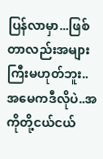ပြန်လာမှာ...ဖြစ်တာလည်းအများကြီးမဟုတ်ဘူး..အမေကဒီလိုပဲ..အကိုတို့ငယ်ငယ်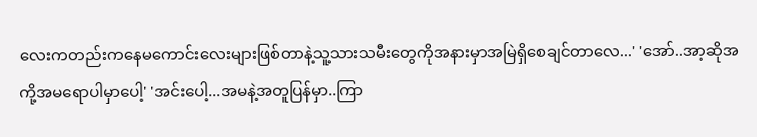လေးကတည်းကနေမကောင်းလေးများဖြစ်တာနဲ့သူ့သားသမီးတွေကိုအနားမှာအမြဲရှိစေချင်တာလေ...' 'အော်..အာ့ဆိုအကို့အမရောပါမှာပေါ့' 'အင်းပေါ့...အမနဲ့အတူပြန်မှာ..ကြာ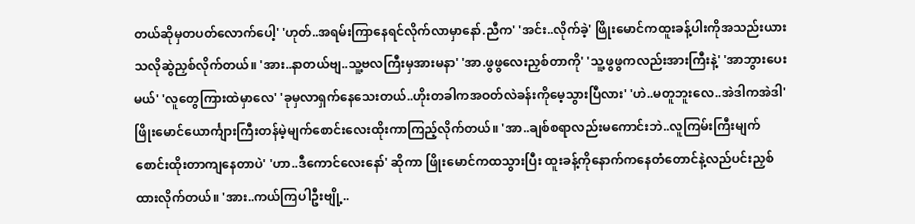တယ်ဆိုမှတပတ်လောက်ပေါ့' 'ဟုတ်..အရမ်းကြာနေရင်လိုက်လာမှာနော်.ညီက' 'အင်း..လိုက်ခဲ့' ဖြိုးမောင်ကထူးခန့်ပါးကိုအသည်းယားသလိုဆွဲညှစ်လိုက်တယ်။ 'အား..နာတယ်ဗျ..သူ့ဗလကြီးမှအားမနာ' 'အာ.ဖွဖွလေးညှစ်တာကို' 'သူ့ဖွဖွကလည်းအားကြီးနဲ့' 'အာဘွားပေးမယ်' 'လူတွေကြားထဲမှာလေ' 'ခုမှလာရှက်နေသေးတယ်..ဟိုးတခါကအဝတ်လဲခန်းကိုမေ့သွားပြီလား' 'ဟဲ..မတူဘူးလေ..အဲဒါကအဲဒါ' ဖြိုးမောင်ယောင်္ကျားကြီးတန်မဲ့မျက်စောင်းလေးထိုးကာကြည့်လိုက်တယ်။ 'အာ..ချစ်စရာလည်းမကောင်းဘဲ..လူကြမ်းကြီးမျက်စောင်းထိုးတာကျနေတာပဲ' 'ဟာ..ဒီကောင်လေးနော်' ဆိုကာ ဖြိုးမောင်ကထသွားပြီး ထူးခန့်ကိုနောက်ကနေတံတောင်နဲ့လည်ပင်းညှစ်ထားလိုက်တယ်။ 'အား..ကယ်ကြပါဦးဗျို့..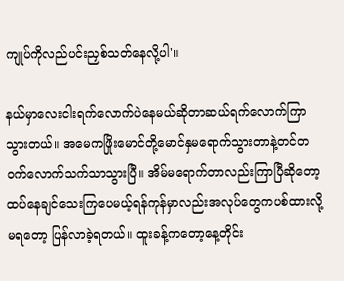ကျုပ်ကိုလည်ပင်းညှစ်သတ်နေလို့ပါ'။

နယ်မှာလေးငါးရက်လောက်ပဲနေမယ်ဆိုတာဆယ်ရက်လောက်ကြာသွားတယ်။ အမေကဖြိုးမောင်တို့မောင်နှမရောက်သွားတာနဲ့တင်တဝက်လောက်သက်သာသွားပြီ။ အိမ်မရောက်တာလည်းကြာပြီဆိုတော့ထပ်နေချင်သေးကြပေမယ့်ရန်ကုန်မှာလည်းအလုပ်တွေကပစ်ထားလို့မရတော့ ပြန်လာခဲ့ရတယ်။ ထူးခန့်ကတော့နေ့တိုင်း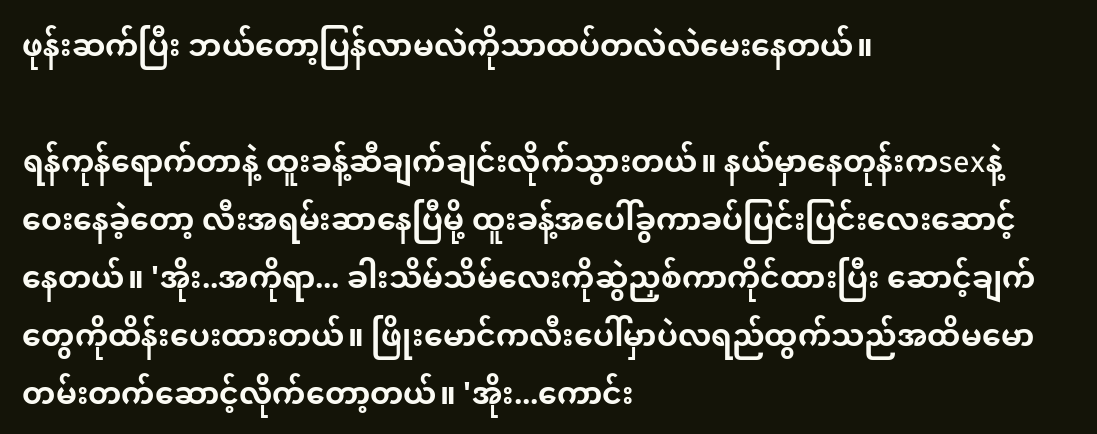ဖုန်းဆက်ပြီး ဘယ်တော့ပြန်လာမလဲကိုသာထပ်တလဲလဲမေးနေတယ်။

ရန်ကုန်ရောက်တာနဲ့ ထူးခန့်ဆီချက်ချင်းလိုက်သွားတယ်။ နယ်မှာနေတုန်းကsexနဲ့ဝေးနေခဲ့တော့ လီးအရမ်းဆာနေပြီမို့ ထူးခန့်အပေါ်ခွကာခပ်ပြင်းပြင်းလေးဆောင့်နေတယ်။ 'အိုး..အကိုရာ... ခါးသိမ်သိမ်လေးကိုဆွဲညှစ်ကာကိုင်ထားပြီး ဆောင့်ချက်တွေကိုထိန်းပေးထားတယ်။ ဖြိုးမောင်ကလီးပေါ်မှာပဲလရည်ထွက်သည်အထိမမောတမ်းတက်ဆောင့်လိုက်တော့တယ်။ 'အိုး...ကောင်း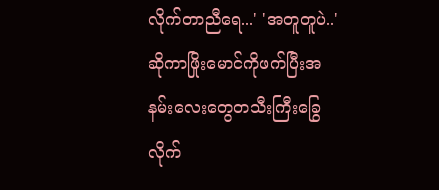လိုက်တာညီရေ...' 'အတူတူပဲ..' ဆိုကာဖြိုးမောင်ကိုဖက်ပြီးအနမ်းလေးတွေတသီးကြီးခြွေလိုက်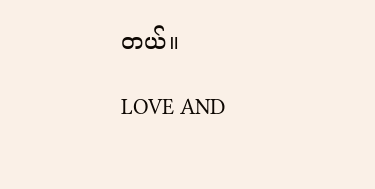တယ်။

LOVE AND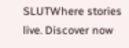SLUTWhere stories live. Discover now